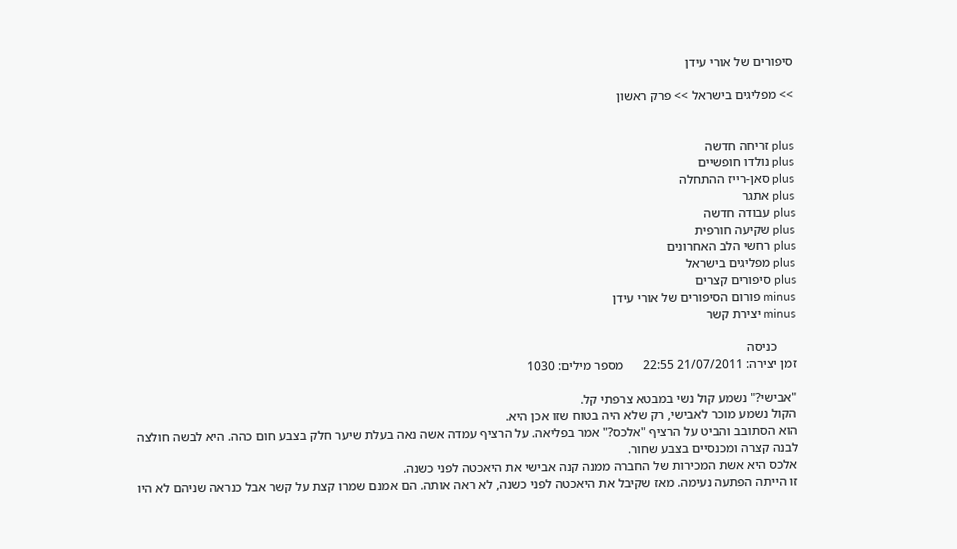סיפורים של אורי עידן

>> מפליגים בישראל >> פרק ראשון


plus זריחה חדשה
plus נולדו חופשיים
plus סאן-רייז ההתחלה
plus אתגר
plus עבודה חדשה
plus שקיעה חורפית
plus רחשי הלב האחרונים
plus מפליגים בישראל
plus סיפורים קצרים
minus פורום הסיפורים של אורי עידן
minus יצירת קשר

      כניסה
זמן יצירה: 21/07/2011 22:55      מספר מילים: 1030

"אבישי?" נשמע קול נשי במבטא צרפתי קל.
הקול נשמע מוכר לאבישי, רק שלא היה בטוח שזו אכן היא.
הוא הסתובב והביט על הרציף "אלכס?" אמר בפליאה. על הרציף עמדה אשה נאה בעלת שיער חלק בצבע חום כהה. היא לבשה חולצה לבנה קצרה ומכנסיים בצבע שחור.
אלכס היא אשת המכירות של החברה ממנה קנה אבישי את היאכטה לפני כשנה.
זו הייתה הפתעה נעימה. מאז שקיבל את היאכטה לפני כשנה, לא ראה אותה. הם אמנם שמרו קצת על קשר אבל כנראה שניהם לא היו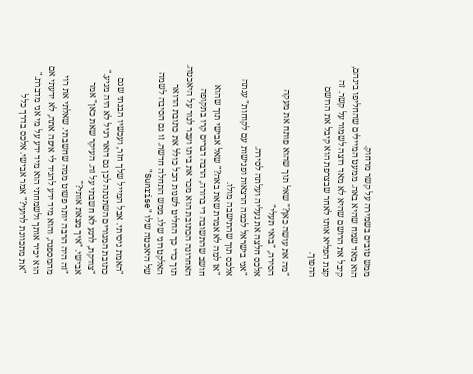ממש טובים בשמירה על קשר מרחוק.
הוא מאד שמח שהיא באה. ממעט המיילים שהחליפו בינהם, קיבל את הרושם שהיא לא מאד רוצה לשמור על קשר. זה קצת הפליא אותו לאחר שבצרפת הוא קיבל את הרושם ההפוך.

"מה את עושה כאן?" שאל תוך שהוא פותח את מעקה הסירה, "בואי תעלי"
אלכס חלצה את נעליה ועלתה לסירה.
"אני בישראל לכמה הרצאות ופגישות עם לקוחות" ענתה אלכס תוך שהתישבה מולו.
"אז למה לא אמרת שאת באה?" שאל אבישי תוך שהוא חושב שהתשובה די ברורה, הרבה דברים קרו בתקופה האחרונה הכתובת הוא מכר את ביתו ועבר לגור על היאכטה. תוך כדי כך החליט לשנות הכל כולל את כתובת הדואר האלקטרוני שלו. ממש התחלה חדשה. זו גם הסיבה לשמה של היאכטה שלו "Sunrise"

"האמת ניסיתי. אבל המייל שלך חזר, ועכשיו הבנתי שגם כתובת המגורים השתנתה לכן גם דואר רגיל לא היה מגיע."
"צודקת, לרגע לא חשבתי על זה. העיקר שאת כאן" אמר אבישי. "איך מצאת אותי?"
"זה היה הרבה יותר פשוט ממה שחשבתי. שאלתי את רוי מהמספנה, והוא מיד ידע להגיד לי איפה אתה, לא ידעתי אם הוא יכיר אותך ולשמחתי הוא מיד ידע על מי אני מדברת."
"את מתכוונת לרועי?" אמר אבישי. אלכס בדרך כלל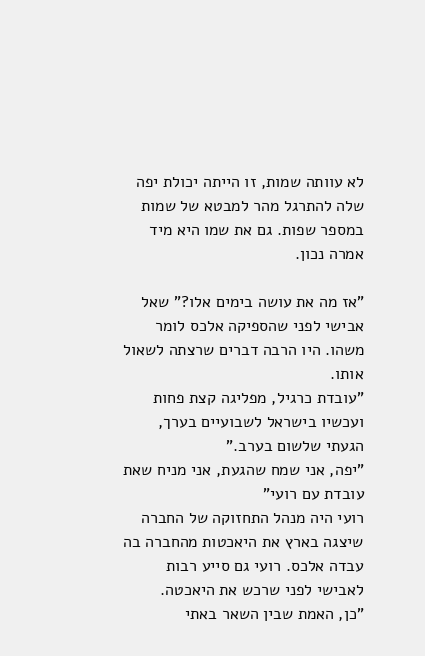לא עוותה שמות, זו הייתה יכולת יפה שלה להתרגל מהר למבטא של שמות במספר שפות. גם את שמו היא מיד אמרה נכון.

"אז מה את עושה בימים אלו?" שאל אבישי לפני שהספיקה אלכס לומר משהו. היו הרבה דברים שרצתה לשאול אותו.
"עובדת כרגיל, מפליגה קצת פחות ועכשיו בישראל לשבועיים בערך, הגעתי שלשום בערב."
"יפה, אני שמח שהגעת, אני מניח שאת עובדת עם רועי"
רועי היה מנהל התחזוקה של החברה שיצגה בארץ את היאכטות מהחברה בה עבדה אלכס. רועי גם סייע רבות לאבישי לפני שרכש את היאכטה.
"כן, האמת שבין השאר באתי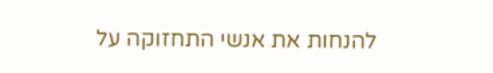להנחות את אנשי התחזוקה על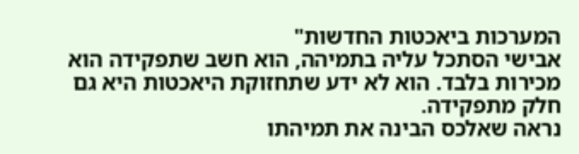המערכות ביאכטות החדשות"
אבישי הסתכל עליה בתמיהה, הוא חשב שתפקידה הוא מכירות בלבד. הוא לא ידע שתחזוקת היאכטות היא גם חלק מתפקידה.
נראה שאלכס הבינה את תמיהתו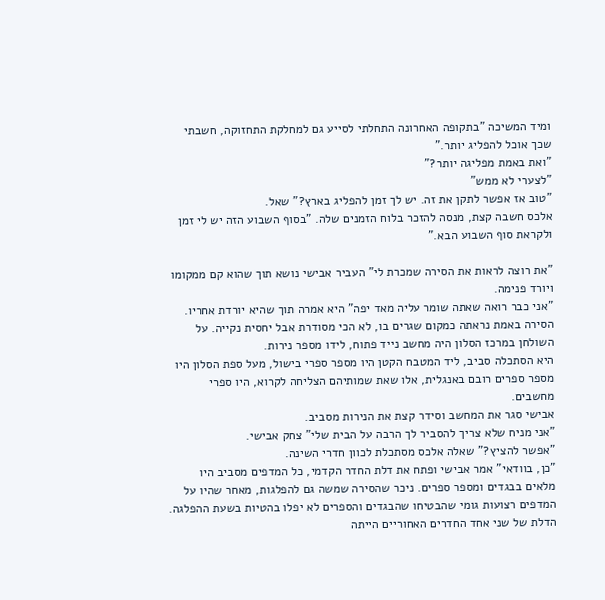ומיד המשיכה "בתקופה האחרונה התחלתי לסייע גם למחלקת התחזוקה, חשבתי שכך אוכל להפליג יותר."
"ואת באמת מפליגה יותר?"
"לצערי לא ממש"
"טוב אז אפשר לתקן את זה. יש לך זמן להפליג בארץ?" שאל.
אלכס חשבה קצת, מנסה להזכר בלוח הזמנים שלה. "בסוף השבוע הזה יש לי זמן ולקראת סוף השבוע הבא."

"את רוצה לראות את הסירה שמכרת לי" העביר אבישי נושא תוך שהוא קם ממקומו ויורד פנימה.
"אני כבר רואה שאתה שומר עליה מאד יפה" היא אמרה תוך שהיא יורדת אחריו.
הסירה באמת נראתה כמקום שגרים בו, לא הכי מסודרת אבל יחסית נקייה. על השולחן במרכז הסלון היה מחשב נייד פתוח, לידו מספר נירות.
היא הסתכלה סביב, ליד המטבח הקטן היו מספר ספרי בישול, מעל ספת הסלון היו מספר ספרים רובם באנגלית, אלו שאת שמותיהם הצליחה לקרוא, היו ספרי מחשבים.
אבישי סגר את המחשב וסידר קצת את הנירות מסביב.
"אני מניח שלא צריך להסביר לך הרבה על הבית שלי" צחק אבישי.
"אפשר להציץ?" שאלה אלכס מסתכלת לכוון חדרי השינה.
"כן, בוודאי" אמר אבישי ופתח את דלת החדר הקדמי, כל המדפים מסביב היו מלאים בבגדים ומספר ספרים. ניכר שהסירה שמשה גם להפלגות, מאחר שהיו על המדפים רצועות גומי שהבטיחו שהבגדים והספרים לא יפלו בהטיות בשעת ההפלגה.
הדלת של שני אחד החדרים האחוריים הייתה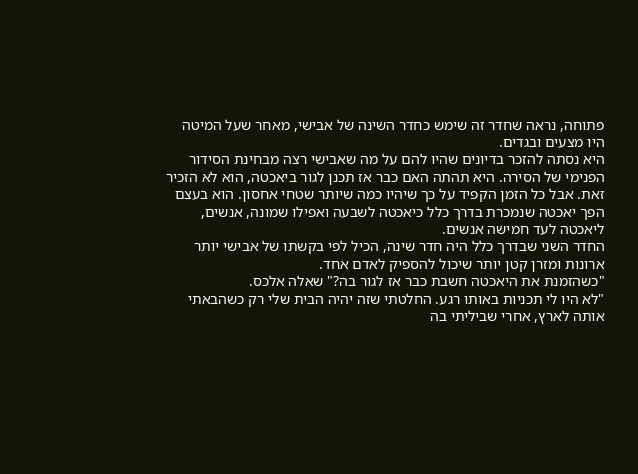פתוחה, נראה שחדר זה שימש כחדר השינה של אבישי, מאחר שעל המיטה היו מצעים ובגדים.
היא נסתה להזכר בדיונים שהיו להם על מה שאבישי רצה מבחינת הסידור הפנימי של הסירה. היא תהתה האם כבר אז תכנן לגור ביאכטה, הוא לא הזכיר זאת. אבל כל הזמן הקפיד על כך שיהיו כמה שיותר שטחי אחסון. הוא בעצם הפך יאכטה שנמכרת בדרך כלל כיאכטה לשבעה ואפילו שמונה, אנשים, ליאכטה לעד חמישה אנשים.
החדר השני שבדרך כלל היה חדר שינה, הכיל לפי בקשתו של אבישי יותר ארונות ומזרן קטן יותר שיכול להספיק לאדם אחד.
"כשהזמנת את היאכטה חשבת כבר אז לגור בה?" שאלה אלכס.
"לא היו לי תכניות באותו רגע. החלטתי שזה יהיה הבית שלי רק כשהבאתי אותה לארץ, אחרי שביליתי בה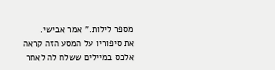מספר לילות." אמר אבישי.
את סיפוריו על המסע הזה קראה אלכס במיילים ששלח לה לאחר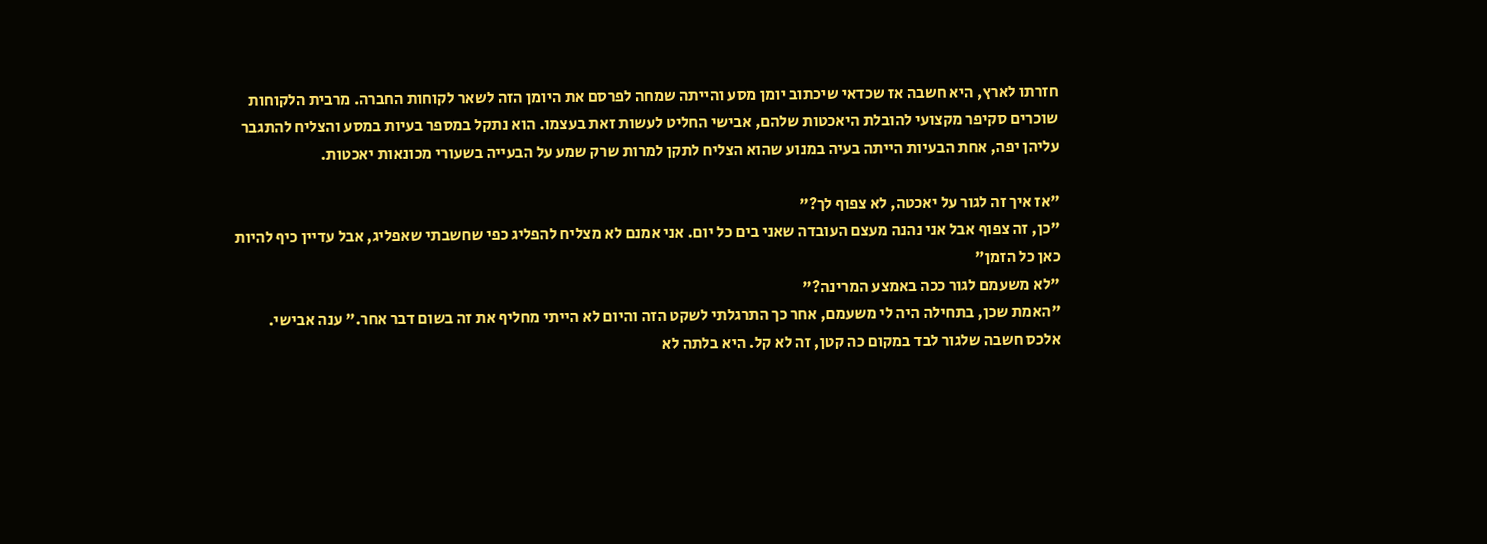חזרתו לארץ, היא חשבה אז שכדאי שיכתוב יומן מסע והייתה שמחה לפרסם את היומן הזה לשאר לקוחות החברה. מרבית הלקוחות שוכרים סקיפר מקצועי להובלת היאכטות שלהם, אבישי החליט לעשות זאת בעצמו. הוא נתקל במספר בעיות במסע והצליח להתגבר עליהן יפה, אחת הבעיות הייתה בעיה במנוע שהוא הצליח לתקן למרות שרק שמע על הבעייה בשעורי מכונאות יאכטות.

"אז איך זה לגור על יאכטה, לא צפוף לך?"
"כן, זה צפוף אבל אני נהנה מעצם העובדה שאני בים כל יום. אני אמנם לא מצליח להפליג כפי שחשבתי שאפליג, אבל עדיין כיף להיות כאן כל הזמן"
"לא משעמם לגור ככה באמצע המרינה?"
"האמת שכן, בתחילה היה לי משעמם, אחר כך התרגלתי לשקט הזה והיום לא הייתי מחליף את זה בשום דבר אחר." ענה אבישי.
אלכס חשבה שלגור לבד במקום כה קטן, זה לא קל. היא בלתה לא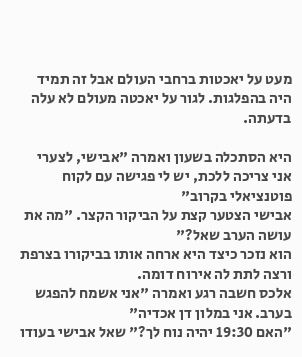מעט על יאכטות ברחבי העולם אבל זה תמיד היה בהפלגות. לגור על יאכטה מעולם לא עלה בדעתה.

היא הסתכלה בשעון ואמרה "אבישי, לצערי אני צריכה ללכת, יש לי פגישה עם לקוח פוטנציאלי בקרוב"
אבישי הצטער קצת על הביקור הקצר. "מה את עושה הערב שאל?"
הוא נזכר כיצד היא ארחה אותו בביקורו בצרפת ורצה לתת לה אירוח דומה.
אלכס חשבה רגע ואמרה "אני אשמח להפגש בערב. אני במלון דן אכדיה"
"האם 19:30 יהיה נוח לך?" שאל אבישי בעודו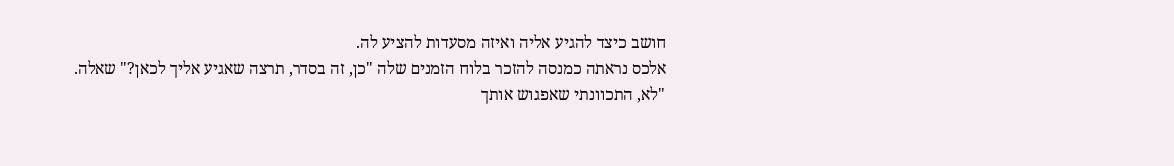חושב כיצד להגיע אליה ואיזה מסעדות להציע לה.
אלכס נראתה כמנסה להזכר בלוח הזמנים שלה "כן, זה בסדר, תרצה שאגיע אליך לכאן?" שאלה.
"לא, התכוונתי שאפגוש אותך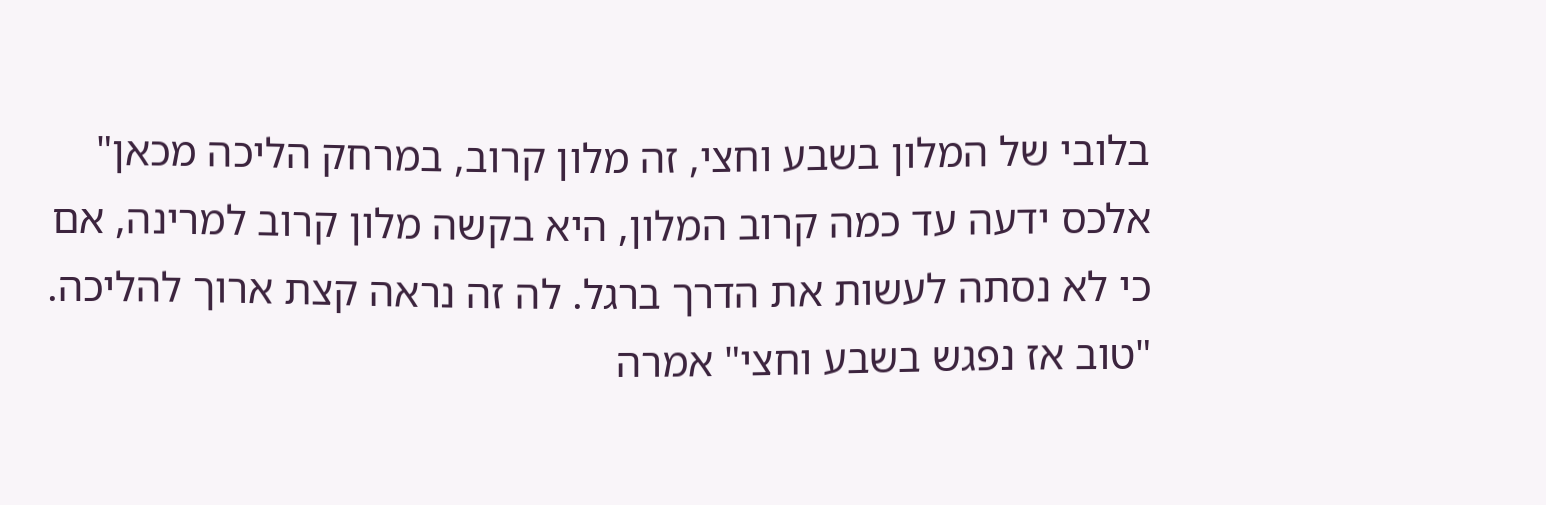בלובי של המלון בשבע וחצי, זה מלון קרוב, במרחק הליכה מכאן"
אלכס ידעה עד כמה קרוב המלון, היא בקשה מלון קרוב למרינה, אם כי לא נסתה לעשות את הדרך ברגל. לה זה נראה קצת ארוך להליכה.
"טוב אז נפגש בשבע וחצי" אמרה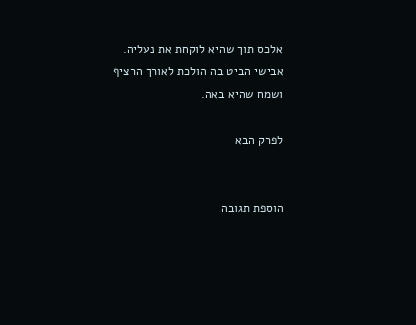אלכס תוך שהיא לוקחת את נעליה.
אבישי הביט בה הולכת לאורך הרציף ושמח שהיא באה.

לפרק הבא


הוספת תגובה